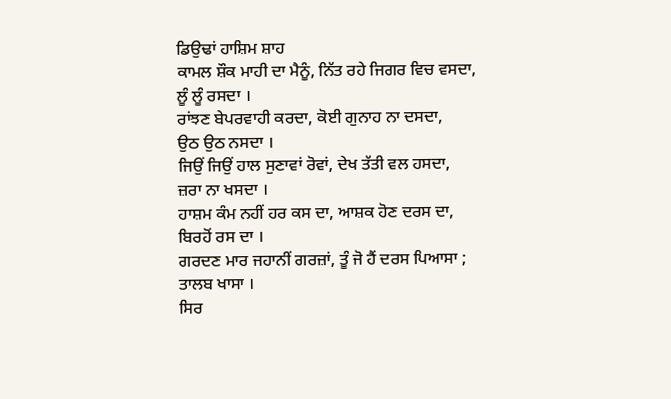ਡਿਉਢਾਂ ਹਾਸ਼ਿਮ ਸ਼ਾਹ
ਕਾਮਲ ਸ਼ੌਕ ਮਾਹੀ ਦਾ ਮੈਨੂੰ, ਨਿੱਤ ਰਹੇ ਜਿਗਰ ਵਿਚ ਵਸਦਾ,
ਲੂੰ ਲੂੰ ਰਸਦਾ ।
ਰਾਂਝਣ ਬੇਪਰਵਾਹੀ ਕਰਦਾ, ਕੋਈ ਗੁਨਾਹ ਨਾ ਦਸਦਾ,
ਉਠ ਉਠ ਨਸਦਾ ।
ਜਿਉਂ ਜਿਉਂ ਹਾਲ ਸੁਣਾਵਾਂ ਰੋਵਾਂ, ਦੇਖ ਤੱਤੀ ਵਲ ਹਸਦਾ,
ਜ਼ਰਾ ਨਾ ਖਸਦਾ ।
ਹਾਸ਼ਮ ਕੰਮ ਨਹੀਂ ਹਰ ਕਸ ਦਾ, ਆਸ਼ਕ ਹੋਣ ਦਰਸ ਦਾ,
ਬਿਰਹੋਂ ਰਸ ਦਾ ।
ਗਰਦਣ ਮਾਰ ਜਹਾਨੀਂ ਗਰਜ਼ਾਂ, ਤੂੰ ਜੋ ਹੈਂ ਦਰਸ ਪਿਆਸਾ ;
ਤਾਲਬ ਖਾਸਾ ।
ਸਿਰ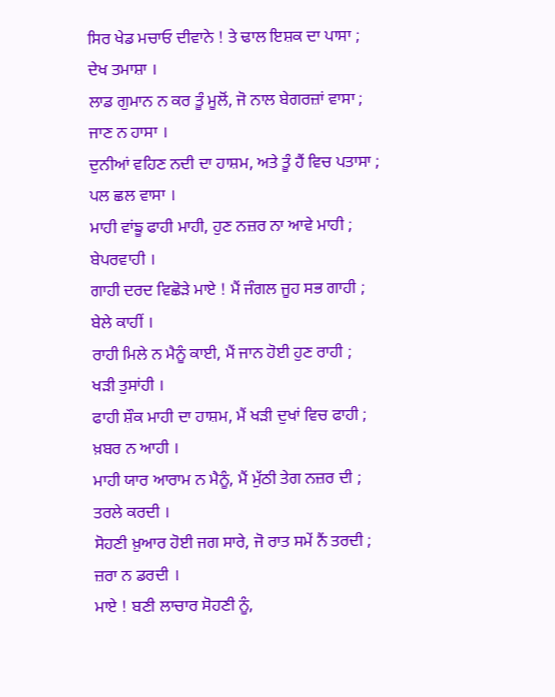ਸਿਰ ਖੇਡ ਮਚਾਓ ਦੀਵਾਨੇ ! ਤੇ ਢਾਲ ਇਸ਼ਕ ਦਾ ਪਾਸਾ ;
ਦੇਖ ਤਮਾਸ਼ਾ ।
ਲਾਡ ਗੁਮਾਨ ਨ ਕਰ ਤੂੰ ਮੂਲੋਂ, ਜੋ ਨਾਲ ਬੇਗਰਜ਼ਾਂ ਵਾਸਾ ;
ਜਾਣ ਨ ਹਾਸਾ ।
ਦੁਨੀਆਂ ਵਹਿਣ ਨਦੀ ਦਾ ਹਾਸ਼ਮ, ਅਤੇ ਤੂੰ ਹੈਂ ਵਿਚ ਪਤਾਸਾ ;
ਪਲ ਛਲ ਵਾਸਾ ।
ਮਾਹੀ ਵਾਂਙੂ ਫਾਹੀ ਮਾਹੀ, ਹੁਣ ਨਜ਼ਰ ਨਾ ਆਵੇ ਮਾਹੀ ;
ਬੇਪਰਵਾਹੀ ।
ਗਾਹੀ ਦਰਦ ਵਿਛੋੜੇ ਮਾਏ ! ਮੈਂ ਜੰਗਲ ਜੂਹ ਸਭ ਗਾਹੀ ;
ਬੇਲੇ ਕਾਹੀਂ ।
ਰਾਹੀ ਮਿਲੇ ਨ ਮੈਨੂੰ ਕਾਈ, ਮੈਂ ਜਾਨ ਹੋਈ ਹੁਣ ਰਾਹੀ ;
ਖੜੀ ਤੁਸਾਂਹੀ ।
ਫਾਹੀ ਸ਼ੌਕ ਮਾਹੀ ਦਾ ਹਾਸ਼ਮ, ਮੈਂ ਖੜੀ ਦੁਖਾਂ ਵਿਚ ਫਾਹੀ ;
ਖ਼ਬਰ ਨ ਆਹੀ ।
ਮਾਹੀ ਯਾਰ ਆਰਾਮ ਨ ਮੈਨੂੰ, ਮੈਂ ਮੁੱਠੀ ਤੇਗ ਨਜ਼ਰ ਦੀ ;
ਤਰਲੇ ਕਰਦੀ ।
ਸੋਹਣੀ ਖ਼ੁਆਰ ਹੋਈ ਜਗ ਸਾਰੇ, ਜੋ ਰਾਤ ਸਮੇਂ ਨੈਂ ਤਰਦੀ ;
ਜ਼ਰਾ ਨ ਡਰਦੀ ।
ਮਾਏ ! ਬਣੀ ਲਾਚਾਰ ਸੋਹਣੀ ਨੂੰ,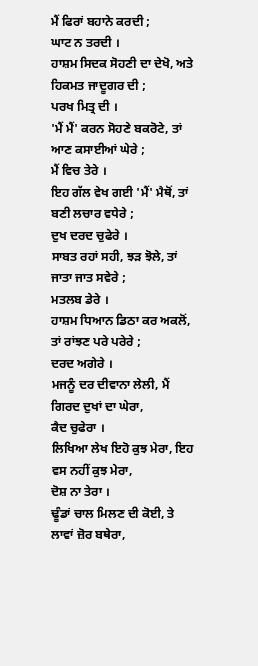ਮੈਂ ਫਿਰਾਂ ਬਹਾਨੇ ਕਰਦੀ ;
ਘਾਟ ਨ ਤਰਦੀ ।
ਹਾਸ਼ਮ ਸਿਦਕ ਸੋਹਣੀ ਦਾ ਦੇਖੋ, ਅਤੇ ਹਿਕਮਤ ਜਾਦੂਗਰ ਦੀ ;
ਪਰਖ ਮਿਤ੍ਰ ਦੀ ।
'ਮੈਂ ਮੈਂ' ਕਰਨ ਸੋਹਣੇ ਬਕਰੋਟੇ, ਤਾਂ ਆਣ ਕਸਾਈਆਂ ਘੇਰੇ ;
ਮੈਂ ਵਿਚ ਤੇਰੇ ।
ਇਹ ਗੱਲ ਵੇਖ ਗਈ 'ਮੈਂ' ਮੈਥੋਂ, ਤਾਂ ਬਣੀ ਲਚਾਰ ਵਧੇਰੇ ;
ਦੁਖ ਦਰਦ ਚੁਫੇਰੇ ।
ਸਾਬਤ ਰਹਾਂ ਸਹੀ, ਝੜ ਝੋਲੇ, ਤਾਂ ਜਾਤਾ ਜਾਤ ਸਵੇਰੇ ;
ਮਤਲਬ ਡੇਰੇ ।
ਹਾਸ਼ਮ ਧਿਆਨ ਡਿਠਾ ਕਰ ਅਕਲੋਂ, ਤਾਂ ਰਾਂਝਣ ਪਰੇ ਪਰੇਰੇ ;
ਦਰਦ ਅਗੇਰੇ ।
ਮਜਨੂੰ ਦਰ ਦੀਵਾਨਾ ਲੇਲੀ, ਮੈਂ ਗਿਰਦ ਦੁਖਾਂ ਦਾ ਘੇਰਾ,
ਕੈਦ ਚੁਫੇਰਾ ।
ਲਿਖਿਆ ਲੇਖ ਇਹੋ ਕੁਝ ਮੇਰਾ, ਇਹ ਵਸ ਨਹੀਂ ਕੁਝ ਮੇਰਾ,
ਦੋਸ਼ ਨਾ ਤੇਰਾ ।
ਢੂੰਡਾਂ ਚਾਲ ਮਿਲਣ ਦੀ ਕੋਈ, ਤੇ ਲਾਵਾਂ ਜ਼ੋਰ ਬਥੇਰਾ,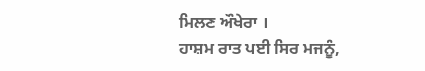ਮਿਲਣ ਔਖੇਰਾ ।
ਹਾਸ਼ਮ ਰਾਤ ਪਈ ਸਿਰ ਮਜਨੂੰ,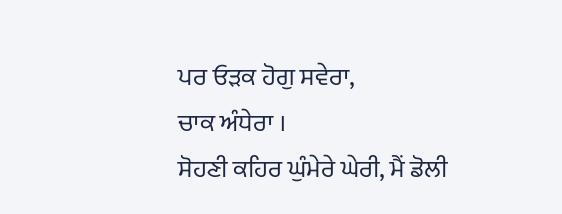ਪਰ ਓੜਕ ਹੋਗੁ ਸਵੇਰਾ,
ਚਾਕ ਅੰਧੇਰਾ ।
ਸੋਹਣੀ ਕਹਿਰ ਘੁੰਮੇਰੇ ਘੇਰੀ, ਮੈਂ ਡੋਲੀ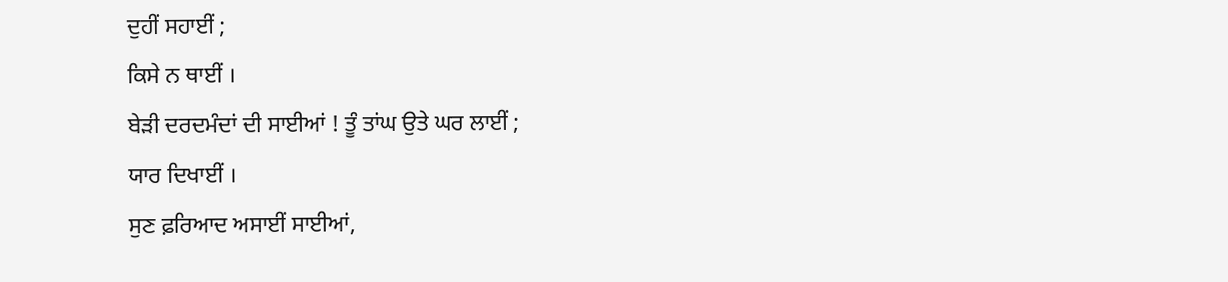ਦੁਹੀਂ ਸਹਾਈਂ ;
ਕਿਸੇ ਨ ਥਾਈਂ ।
ਬੇੜੀ ਦਰਦਮੰਦਾਂ ਦੀ ਸਾਈਆਂ ! ਤੂੰ ਤਾਂਘ ਉਤੇ ਘਰ ਲਾਈਂ ;
ਯਾਰ ਦਿਖਾਈਂ ।
ਸੁਣ ਫ਼ਰਿਆਦ ਅਸਾਈਂ ਸਾਈਆਂ,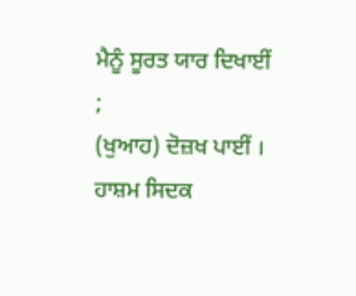ਮੈਨੂੰ ਸੂਰਤ ਯਾਰ ਦਿਖਾਈਂ ;
(ਖੁਆਹ) ਦੋਜ਼ਖ ਪਾਈਂ ।
ਹਾਸ਼ਮ ਸਿਦਕ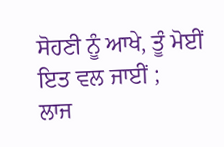ਸੋਹਣੀ ਨੂੰ ਆਖੇ, ਤੂੰ ਮੋਈਂ ਇਤ ਵਲ ਜਾਈਂ ;
ਲਾਜ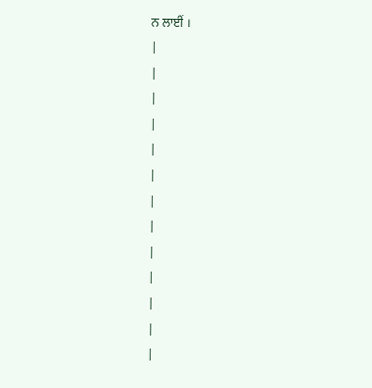ਨ ਲਾਈਂ ।
|
|
|
|
|
|
|
|
|
|
|
|
|